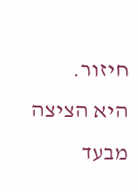חיזור.
היא הציצה מבעד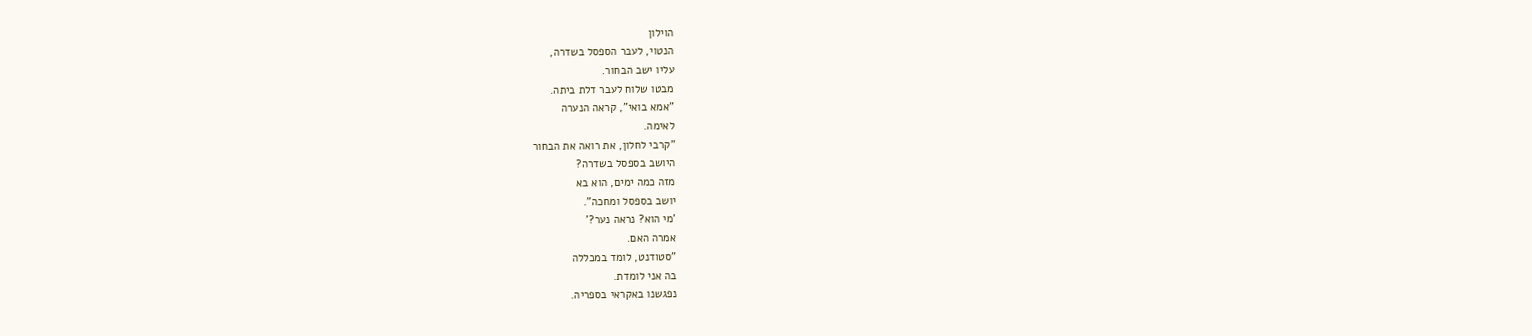הוילון
הנטוי, לעבר הספסל בשדרה,
עליו ישב הבחור.
מבטו שלוח לעבר דלת ביתה.
"אמא בואי", קראה הנערה
לאימה.
"קרבי לחלון, את רואה את הבחור
היושב בספסל בשדרה?
מזה כמה ימים, הוא בא
יושב בספסל ומחכה".
'מי הוא? נראה נער?'
אמרה האם.
"סטודנט, לומד במכללה
בה אני לומדת.
נפגשנו באקראי בספריה.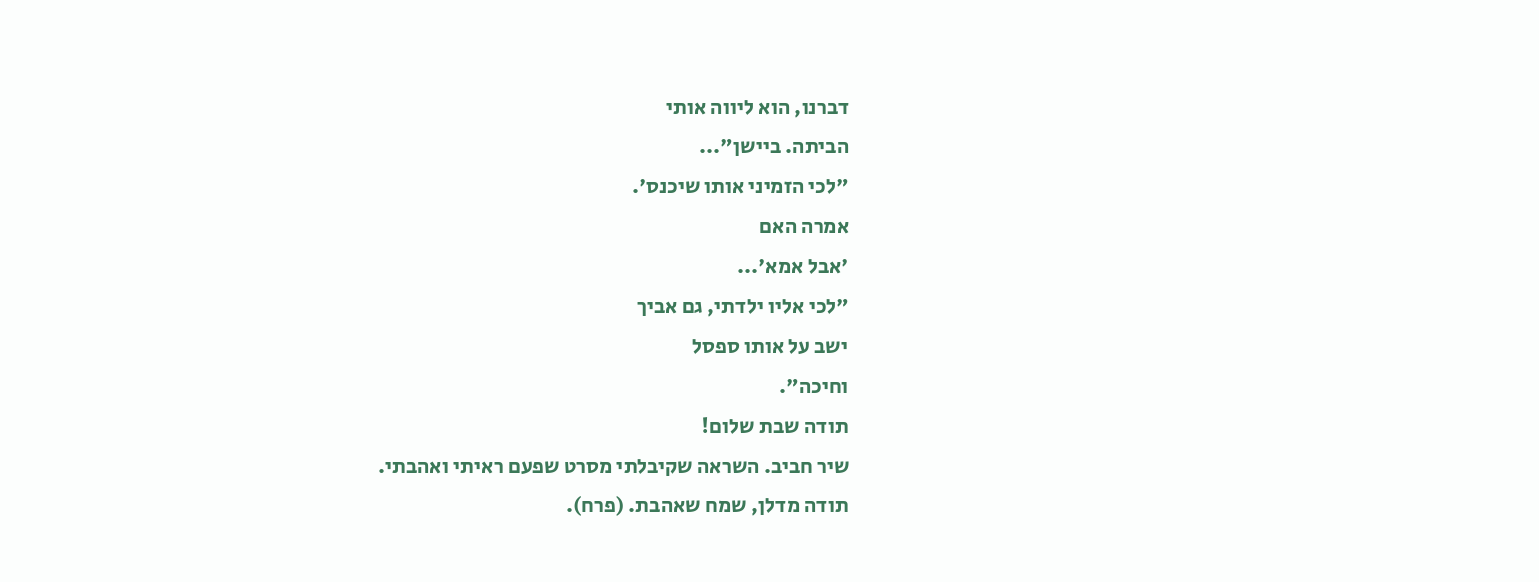דברנו, הוא ליווה אותי
הביתה. ביישן"...
"לכי הזמיני אותו שיכנס'.
אמרה האם
'אבל אמא'...
"לכי אליו ילדתי, גם אביך
ישב על אותו ספסל
וחיכה".
תודה שבת שלום!
שיר חביב. השראה שקיבלתי מסרט שפעם ראיתי ואהבתי.
תודה מדלן, שמח שאהבת. (פרח).